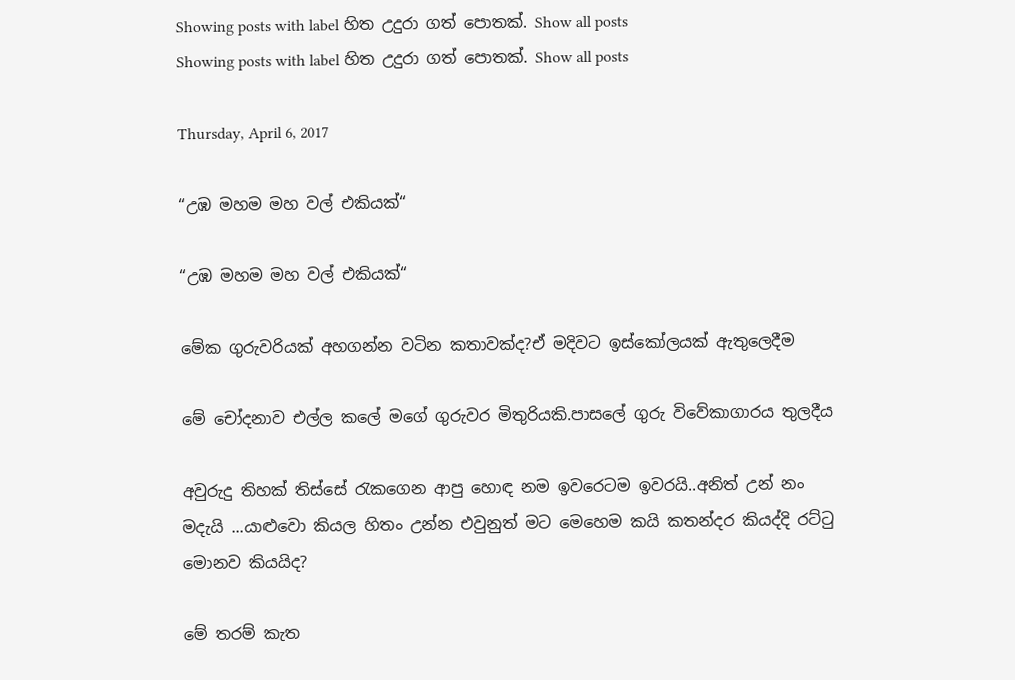Showing posts with label හිත උදුරා ගත් පොතක්. Show all posts
Showing posts with label හිත උදුරා ගත් පොතක්. Show all posts

Thursday, April 6, 2017

“උඹ මහම මහ වල් එකියක්“

“උඹ මහම මහ වල් එකියක්“

මේක ගුරුවරියක් අහගන්න වටින කතාවක්ද?ඒ මදිවට ඉස්කෝලයක් ඇතුලෙදීම

මේ චෝදනාව එල්ල කලේ මගේ ගුරුවර මිතුරියකි.පාසලේ ගුරු විවේකාගාරය තුලදීය

අවුරුදු තිහක් තිස්සේ රැකගෙන ආපු හොඳ නම ඉවරෙටම ඉවරයි..අනිත් උන් නං මදැයි ...යාළුවො කියල හිතං උන්න එවුනුත් මට මෙහෙම කයි කතන්දර කියද්දි රට්ටු මොනව කියයිද?

මේ තරම් කැත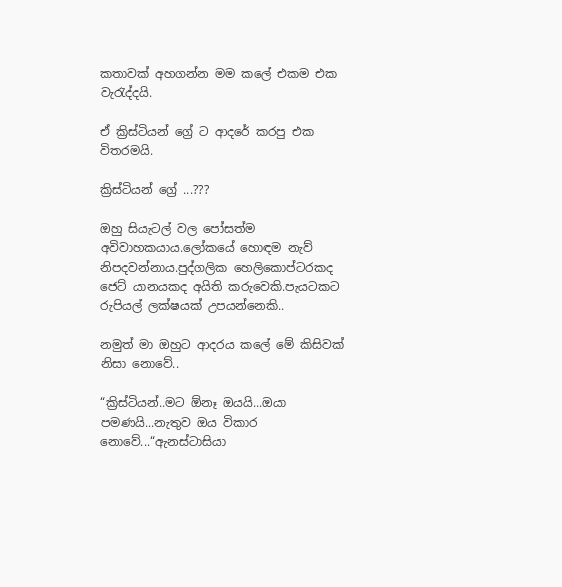කතාවක් අහගන්න මම කලේ එකම එක වැරැද්දයි.

ඒ ක්‍රිස්ටියන් ග්‍රේ ට ආදරේ කරපු එක විතරමයි.

ක්‍රිස්ටියන් ග්‍රේ ...???

ඔහු සියැටල් වල පෝසත්ම අවිවාහකයාය.ලෝකයේ හොඳම නැව් නිපදවන්නාය.පුද්ගලික හෙලිකොප්ටරකද ජෙට් යානයකද අයිති කරුවෙකි.පැයටකට රුපියල් ලක්ෂයක් උපයන්නෙකි..

නමුත් මා ඔහුට ආදරය කලේ මේ කිසිවක් නිසා නොවේ..

“ක්‍රිස්ටියන්..මට ඕනෑ ඔයයි...ඔයා පමණයි...නැතුව ඔය විකාර නොවේ...“ඇනස්ටාසියා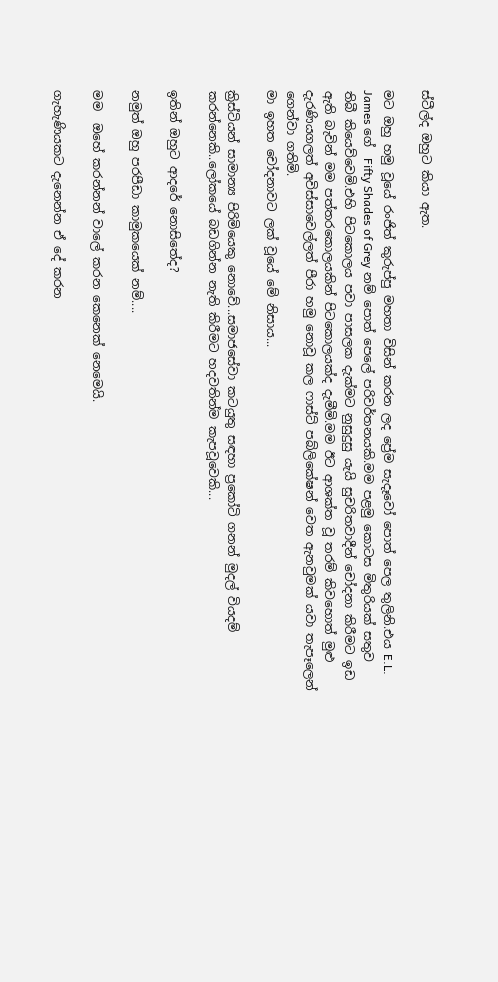ස්ටීල්ද ඔහුට කියා ඇත.

මට ඔහු හමු වූයේ රංජිත් කුරුප්පු මහතා විසින් කරන ලද ප්‍රේම සැදෑවෝ පොත් පෙල තුලිනි.එය E.L. James ගේ  Fifty Shades of Grey නම් පොත් පෙලේ පරිවර්තනයකි.මම පළමු කොටස මිතුරියක් සතුව තිබී කියෙව්වෙමි.එහි පිටකොලය පවා පාසලක දැක්මට නුසුදුසු යැයි සුචරිතවාදීන් චෝදනා කිරීමට ඉඩ ඇති බැවින් මම පත්තරකොලයකින් පිටකොලයක්ද දැමීමි.මම ඊට ආශක්ත වූ තරම් කිවහොත් මුළු දැරණියගලත් අවිස්සාවෙල්ලත් පීරා හමු නොවූ කල ෆාස්ට් පබ්ලිකේෂන් වෙත ඇනවුමක් යවා තැපෑලෙන් ගෙන්වා ගතිමි.
මා ඉහත චෝදනාවට ලක් වූයේ මේ නිසාය...

ක්‍රිස්ටියන් සාමාන්‍ය පිරිමියෙකු නොවේ...සමාජසේවා කටයුතු සඳහා ප්‍රකෝටි ගනන් මුදල් වියදම් කරන්නෙකි..ලෝකයේ බඩගින්න නැති කිරීමට හදවතින්ම කැපවූවෙකි...

ඉතින් ඔහුට ආදරේ නොසිතේද?

නමුත් ඔහු පරපීඩා කාමුකයෙක් නම්....

මම  ඔහේ කරන්නන් වාලේ කරන කෙනෙක් නෙමෙයි.

ගැහැණියකට දැනෙන්න ඒ දේ කරන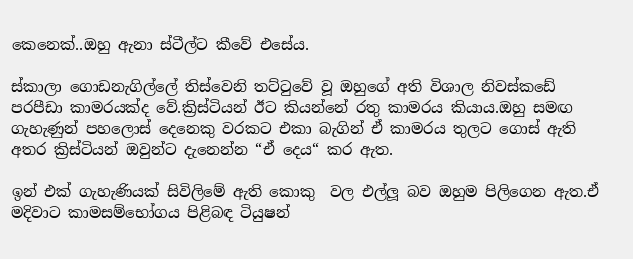කෙනෙක්..ඔහු ඇනා ස්ටීල්ට කීවේ එසේය.

ස්කාලා ගොඩනැගිල්ලේ තිස්වෙනි තට්ටුවේ වූ ඔහුගේ අති විශාල නිවස්කඩේ පරපීඩා කාමරයක්ද වේ.ක්‍රිස්ටියන් ඊට කියන්නේ රතු කාමරය කියාය.ඔහු සමඟ ගැහැණුන් පහලොස් දෙනෙකු වරකට එකා බැගින් ඒ කාමරය තුලට ගොස් ඇති අතර ක්‍රිස්ටියන් ඔවුන්ට දැනෙන්න “ඒ දෙය“ කර ඇත.

ඉන් එක් ගැහැණියක් සිවිලිමේ ඇති කොකු  වල එල්ලූ බව ඔහුම පිලිගෙන ඇත.ඒ මදිවාට කාමසම්භෝගය පිළිබඳ ටියුෂන්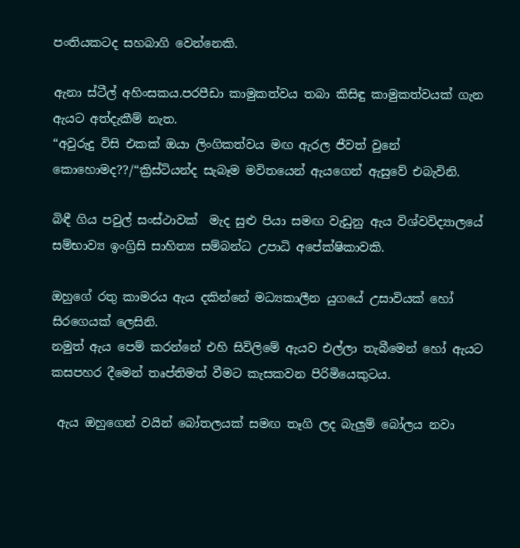පංතියකටද සහබාගි වෙන්නෙකි.

ඇනා ස්ටීල් අහිංසකය.පරපීඩා කාමුකත්වය තබා කිසිඳු කාමුකත්වයක් ගැන ඇයට අත්දැකීම් නැත.
“අවුරුදු විසි එකක් ඔයා ලිංගිකත්වය මඟ ඇරල ජීවත් වුනේ කොහොමද??/“ක්‍රිස්ටියන්ද සැබෑම මවිතයෙන් ඇයගෙන් ඇසුවේ එබැවිනි.

බිඳී ගිය පවුල් සංස්ථාවක්  මැද සුළු පියා සමඟ වැඩුනු ඇය විශ්වවිද්‍යාලයේ සම්භාව්‍ය ඉංග්‍රිසි සාහිත්‍ය සම්බන්ධ උපාධි අපේක්ෂිකාවකි.

ඔහුගේ රතු කාමරය ඇය දකින්නේ මධ්‍යකාලීන යුගයේ උසාවියක් හෝ සිරගෙයක් ලෙසිනි.
නමුත් ඇය පෙම් කරන්නේ එහි සිවිලිමේ ඇයව එල්ලා තැබීමෙන් හෝ ඇයට කසපහර දීමෙන් තෘප්තිමත් වීමට කැසකවන පිරිමියෙකුටය.

 ඇය ඔහුගෙන් වයින් බෝතලයක් සමඟ තෑගි ලද බැලුම් බෝලය නවා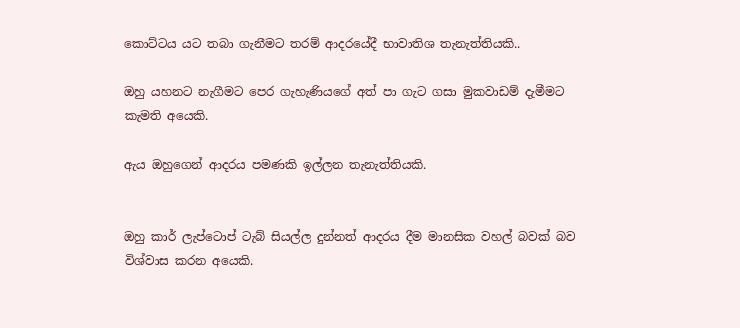කොට්ටය යට තබා ගැනීමට තරම් ආදරයේදී භාවාතිශ තැනැත්තියකි..

ඔහු යහනට නැගීමට පෙර ගැහැණියගේ අත් පා ගැට ගසා මුකවාඩම් දැමීමට කැමති අයෙකි.

ඇය ඔහුගෙන් ආදරය පමණකි ඉල්ලන තැනැත්තියකි.


ඔහු කාර් ලැප්ටොප් ටැබ් සියල්ල දුන්නත් ආදරය දීම මානසික වහල් බවක් බව විශ්වාස කරන අයෙකි.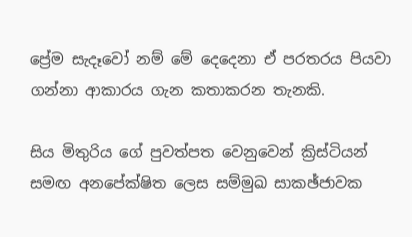ප්‍රේම සැදෑවෝ නම් මේ දෙදෙනා ඒ පරතරය පියවා ගන්නා ආකාරය ගැන කතාකරන තැනකි.

සිය මිතුරිය ගේ පුවත්පත වෙනුවෙන් ක්‍රිස්ටියන් සමඟ අනපේක්ෂිත ලෙස සම්මුඛ සාකඡ්ජාවක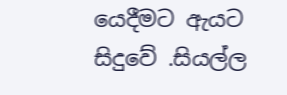යෙදීමට ඇයට සිදුවේ .සියල්ල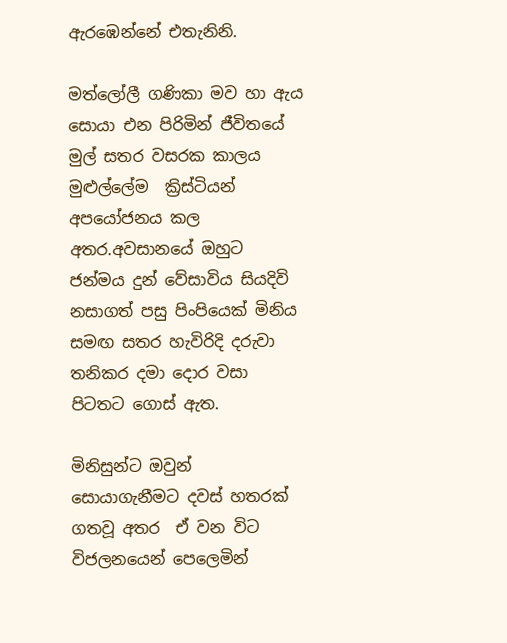ඇරඹෙන්නේ එතැනිනි.

මත්ලෝලී ගණිකා මව හා ඇය සොයා එන පිරිමින් ජීවිතයේ මුල් සතර වසරක කාලය මුළුල්ලේම  ක්‍රිස්ටියන් අපයෝජනය කල අතර.අවසානයේ ඔහුට ජන්මය දුන් වේසාවිය සියදිවි නසාගත් පසු පිංපියෙක් මිනිය සමඟ සතර හැවිරිදි දරුවා තනිකර දමා දොර වසා පිටතට ගොස් ඇත.

මිනිසුන්ට ඔවුන් සොයාගැනීමට දවස් හතරක් ගතවූ අතර  ඒ වන විට විජලනයෙන් පෙලෙමින්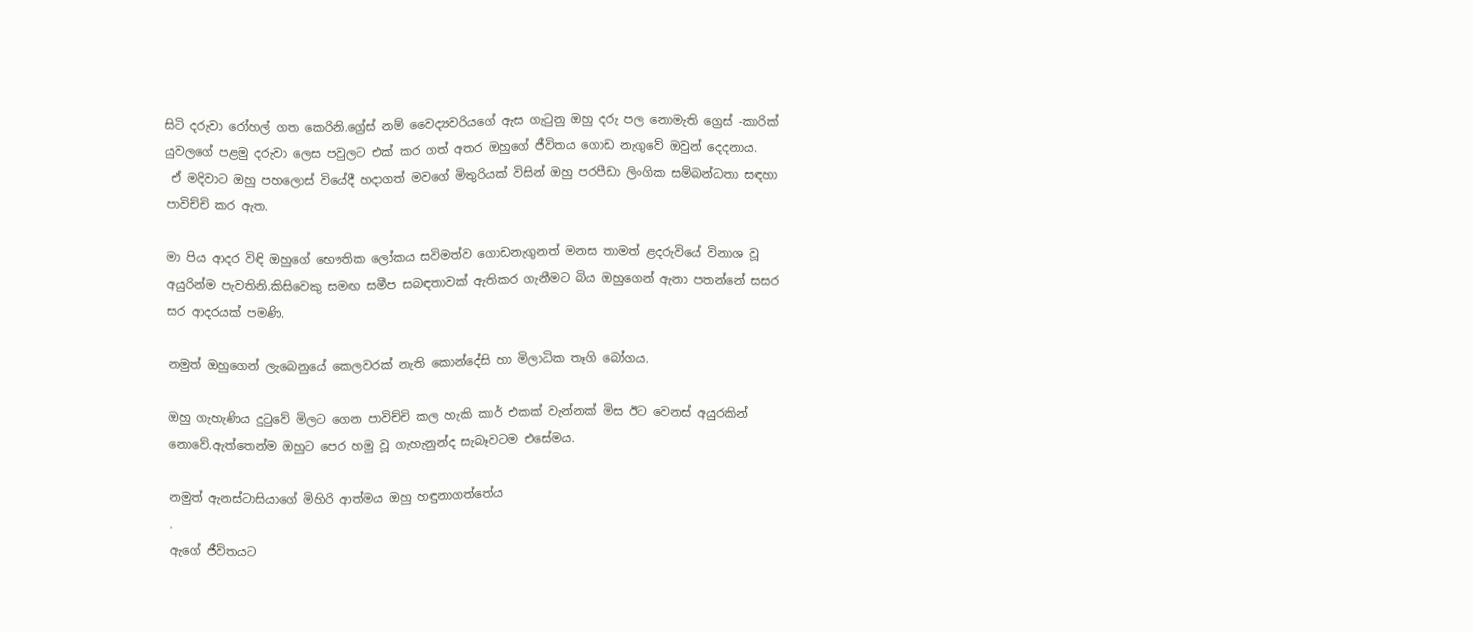සිටි දරුවා රෝහල් ගත කෙරිනි.ග්‍රේස් නම් වෛද්‍යවරියගේ ඇස ගැටුනු ඔහු දරු පල නොමැති ග්‍රෙස් -කාරික් යුවලගේ පළමු දරුවා ලෙස පවුලට එක් කර ගත් අතර ඔහුගේ ජීවිතය ගොඩ නැගුවේ ඔවුන් දෙදනාය.
 ඒ මදිවාට ඔහු පහලොස් වියේදී හදාගත් මවගේ මිතුරියක් විසින් ඔහු පරපීඩා ලිංගික සම්බන්ධතා සඳහා පාවිච්චි කර ඇත.

මා පිය ආදර විඳි ඔහුගේ භෞතික ලෝකය සවිමත්ව ගොඩනැගුනත් මනස තාමත් ළදරුවියේ විනාශ වූ අයුරින්ම පැවතිනි.කිසිවෙකු සමඟ සමීප සබඳතාවක් ඇතිකර ගැනීමට බිය ඔහුගෙන් ඇනා පතන්නේ සසර සර ආදරයක් පමණි.

නමුත් ඔහුගෙන් ලැබෙනුයේ කෙලවරක් නැති කොන්දේසි හා මිලාධික තෑගි බෝගය.

ඔහු ගැහැණිය දුටුවේ මිලට ගෙන පාවිච්චි කල හැකි කාර් එකක් වැන්නක් මිස ඊට වෙනස් අයුරකින් නොවේ.ඇත්තෙන්ම ඔහුට පෙර හමු වූ ගැහැනුන්ද සැබෑවටම එසේමය.

නමුත් ඇනස්ටාසියාගේ මිහිරි ආත්මය ඔහු හඳුනාගත්තේය
.
ඇගේ ජීවිතයට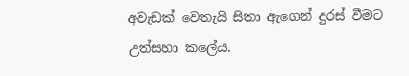අවැඩක් වෙතැයි සිතා ඇගෙන් දුරස් වීමට උත්සහා කලේය.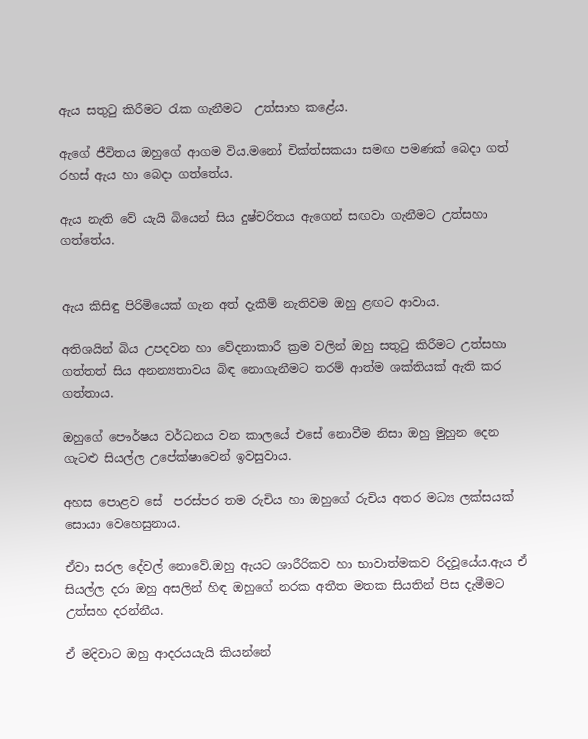ඇය සතුටු කිරීමට රැක ගැනීමට  උත්සාහ කළේය.

ඇගේ ජීවිතය ඔහුගේ ආගම විය.මනෝ චික්ත්සකයා සමඟ පමණක් බෙදා ගත් රහස් ඇය හා බෙදා ගත්තේය.

ඇය නැති වේ යැයි බියෙන් සිය දුෂ්චරිතය ඇගෙන් සඟවා ගැනීමට උත්සහා ගත්තේය.


ඇය කිසිඳු පිරිමියෙක් ගැන අත් දැකීම් නැතිවම ඔහු ළඟට ආවාය.

අතිශයින් බිය උපදවන හා වේදනාකාරී ක්‍රම වලින් ඔහු සතුටු කිරීමට උත්සහා ගත්තත් සිය අනන්‍යතාවය බිඳ නොගැනීමට තරම් ආත්ම ශක්තියක් ඇති කර ගත්තාය.

ඔහුගේ පෞර්ෂය වර්ධනය වන කාලයේ එසේ නොවීම නිසා ඔහු මුහුන දෙන ගැටළු සියල්ල උපේක්ෂාවෙන් ඉවසුවාය.

අහස පොළව සේ  පරස්පර තම රුචිය හා ඔහුගේ රුචිය අතර මධ්‍ය ලක්සයක් සොයා වෙහෙසුනාය.

ඒවා සරල දේවල් නොවේ.ඔහු ඇයට ශාරීරිකව හා භාවාත්මකව රිදවූයේය.ඇය ඒ සියල්ල දරා ඔහු අසලින් හිඳ ඔහුගේ නරක අතීත මතක සියතින් පිස දැමීමට උත්සහ දරන්නීය.

ඒ මදිවාට ඔහු ආදරයයැයි කියන්නේ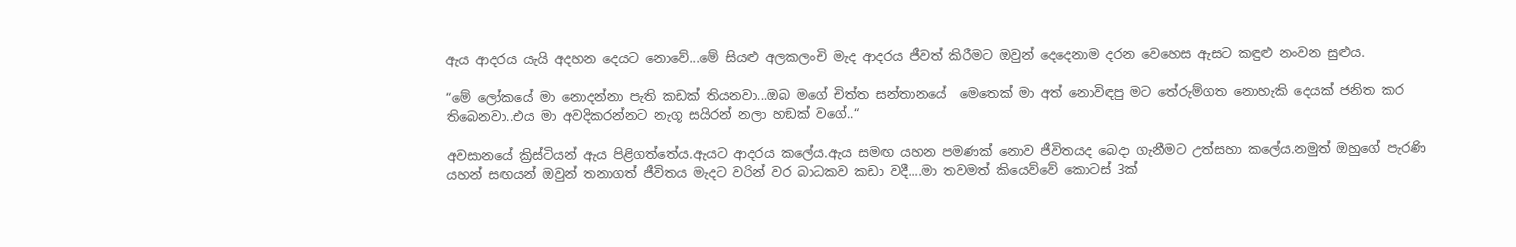ඇය ආදරය යැයි අදහන දෙයට නොවේ...මේ සියළු අලකලංචි මැද ආදරය ජීවත් කිරීමට ඔවුන් දෙදෙනාම දරන වෙහෙස ඇසට කඳුළු නංවන සුළුය.

“මේ ලෝකයේ මා නොදන්නා පැති කඩක් තියනවා...ඔබ මගේ චිත්ත සන්තානයේ  මෙතෙක් මා අත් නොවිඳපු මට තේරුම්ගත නොහැකි දෙයක් ජනිත කර තිබෙනවා..එය මා අවදිකරන්නට නැගූ සයිරන් නලා හඞක් වගේ..“

අවසානයේ ක්‍රිස්ටියන් ඇය පිළිගත්තේය.ඇයට ආදරය කලේය.ඇය සමඟ යහන පමණක් නොව ජීවිතයද බෙදා ගැනීමට උත්සහා කලේය.නමුත් ඔහුගේ පැරණි යහන් සඟයන් ඔවුන් තනාගත් ජීවිතය මැදට වරින් වර බාධකව කඩා වදී....මා තවමත් කියෙව්වේ කොටස් 3ක්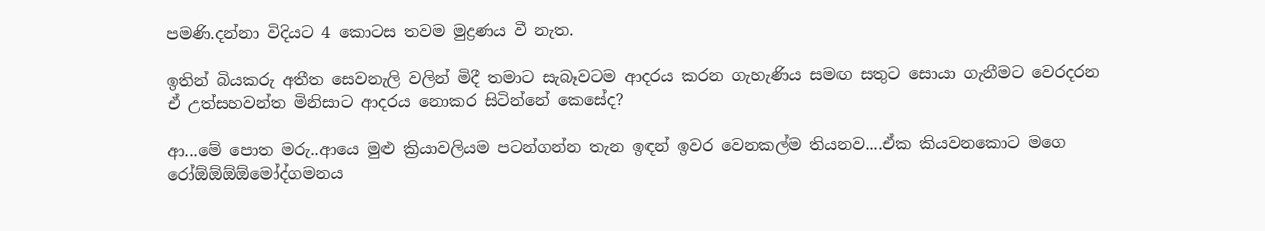පමණි.දන්නා විදියට 4 කොටස තවම මුද්‍රණය වී නැත.

ඉතින් බියකරු අතීත සෙවනැලි වලින් මිදී තමාට සැබෑවටම ආදරය කරන ගැහැණිය සමඟ සතුට සොයා ගැනීමට වෙරදරන ඒ උත්සහවන්ත මිනිසාට ආදරය නොකර සිටින්නේ කෙසේද?

ආ...මේ පොත මරු..ආයෙ මුළු ක්‍රියාවලියම පටන්ගන්න තැන ඉඳන් ඉවර වෙනකල්ම තියනව....ඒක කියවනකොට මගෙ රෝඕඕඕඕමෝද්ගමනය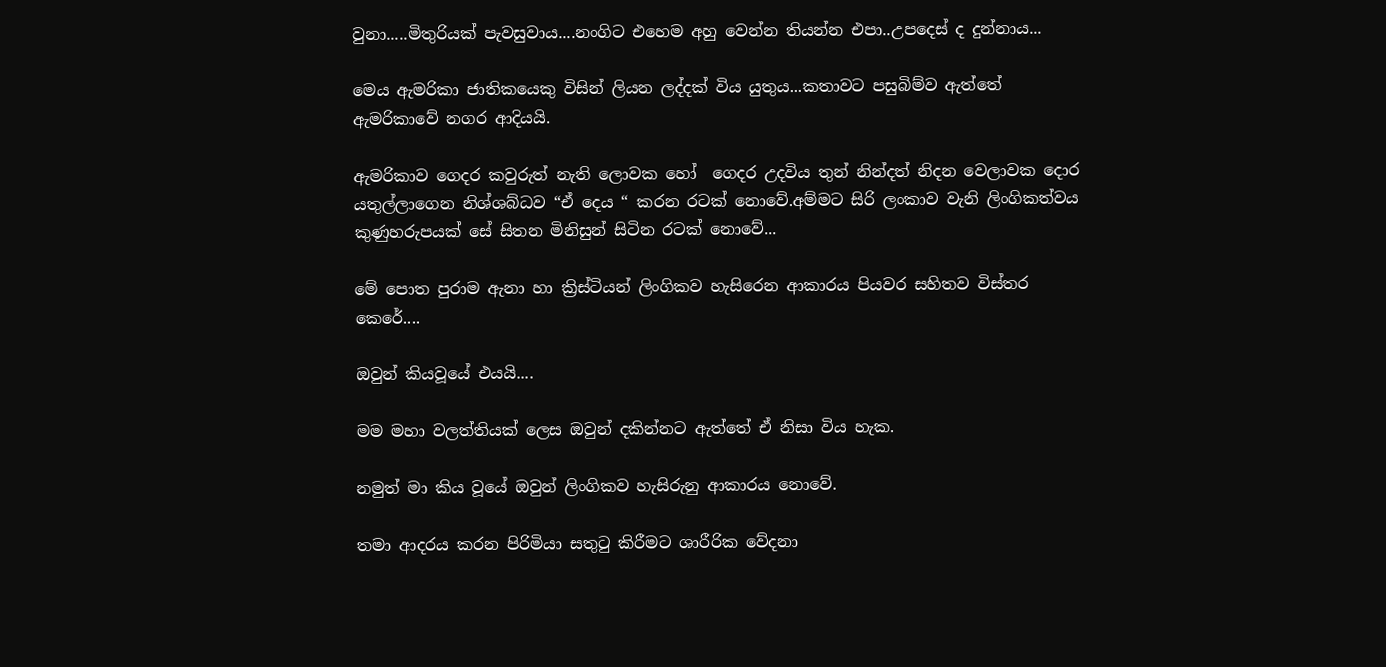වුනා.....මිතුරියක් පැවසුවාය....නංගිට එහෙම අහු වෙන්න තියන්න එපා..උපදෙස් ද දුන්නාය...

මෙය ඇමරිකා ජාතිකයෙකු විසින් ලියන ලද්දක් විය යුතුය...කතාවට පසුබිම්ව ඇත්තේ ඇමරිකාවේ නගර ආදියයි.

ඇමරිකාව ගෙදර කවුරුත් නැති ලොවක හෝ  ගෙදර උදවිය තුන් නින්දත් නිදන වෙලාවක දොර යතුල්ලාගෙන නිශ්ශබ්ධව “ඒ දෙය “ කරන රටක් නොවේ.අම්මට සිරි ලංකාව වැනි ලිංගිකත්වය කුණුහරුපයක් සේ සිතන මිනිසුන් සිටින රටක් නොවේ...

මේ පොත පුරාම ඇනා හා ක්‍රිස්ටියන් ලිංගිකව හැසිරෙන ආකාරය පියවර සහිතව විස්තර කෙරේ....

ඔවුන් කියවූයේ එයයි....

මම මහා වලත්තියක් ලෙස ඔවුන් දකින්නට ඇත්තේ ඒ නිසා විය හැක.

නමුත් මා කිය වූයේ ඔවුන් ලිංගිකව හැසිරුනු ආකාරය නොවේ.

තමා ආදරය කරන පිරිමියා සතුටු කිරීමට ශාරීරික වේදනා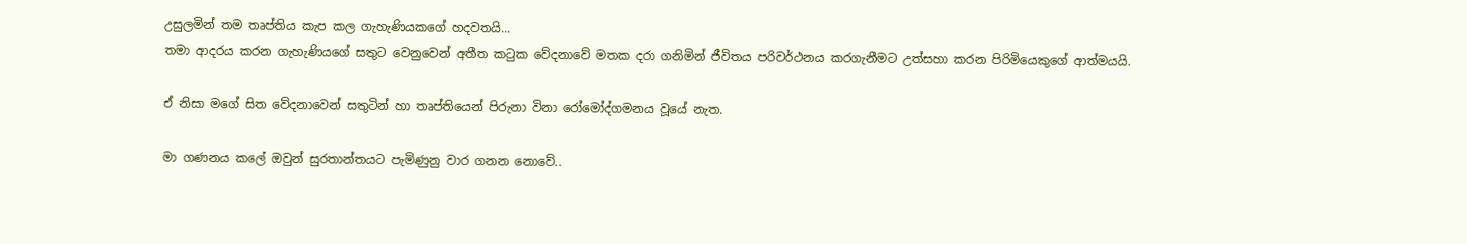උසුලමින් තම තෘප්තිය කැප කල ගැහැණියකගේ හදවතයි...
තමා ආදරය කරන ගැහැණියගේ සතුට වෙනුවෙන් අතීත කටුක වේදනාවේ මතක දරා ගනිමින් ජීවිතය පරිවර්ථනය කරගැනීමට උත්සහා කරන පිරිමියෙකුගේ ආත්මයයි.

ඒ නිසා මගේ සිත වේදනාවෙන් සතුටින් හා තෘප්තියෙන් පිරුනා විනා රෝමෝද්ගමනය වූයේ නැත.

මා ගණනය කලේ ඔවුන් සුරතාන්තයට පැමිණුනු වාර ගනන නොවේ..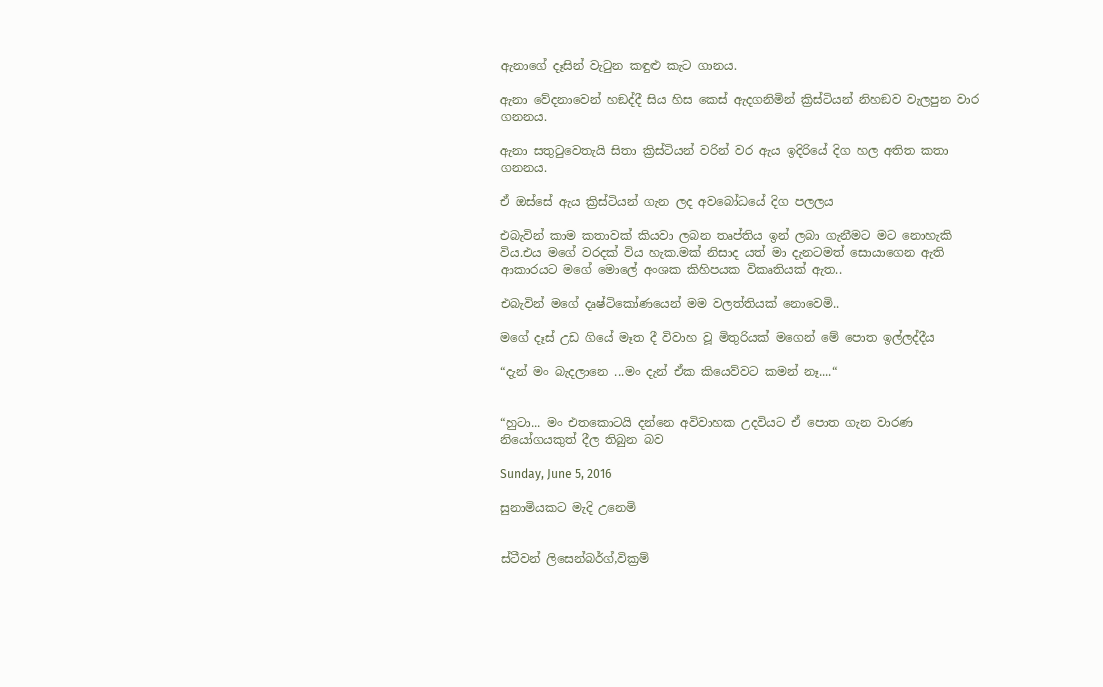ඇනාගේ දෑසින් වැටුන කඳුළු කැට ගානය.

ඇනා වේදනාවෙන් හඞද්දී සිය හිස කෙස් ඇදගනිමින් ක්‍රිස්ටියන් නිහඞව වැලපුන වාර ගනනය.

ඇනා සතුටුවෙතැයි සිතා ක්‍රිස්ටියන් වරින් වර ඇය ඉදිරියේ දිග හල අතිත කතා ගනනය.

ඒ ඔස්සේ ඇය ක්‍රිස්ටියන් ගැන ලද අවබෝධයේ දිග පලලය

එබැවින් කාම කතාවක් කියවා ලබන තෘප්තිය ඉන් ලබා ගැනීමට මට නොහැකි විය.එය මගේ වරදක් විය හැක.මක් නිසාද යත් මා දැනටමත් සොයාගෙන ඇති ආකාරයට මගේ මොලේ අංශක කිහිපයක විකෘතියක් ඇත..

එබැවින් මගේ දෘෂ්ටිකෝණයෙන් මම වලත්තියක් නොවෙමි..

මගේ දෑස් උඩ ගියේ මෑත දී විවාහ වූ මිතුරියක් මගෙන් මේ පොත ඉල්ලද්දීය

“දැන් මං බැදලානෙ ...මං දැන් ඒක කියෙව්වට කමන් නෑ....“


“හුටා... මං එතකොටයි දන්නෙ අවිවාහක උදවියට ඒ පොත ගැන වාරණ නියෝගයකුත් දීල තිබුන බව

Sunday, June 5, 2016

සුනාමියකට මැදි උනෙමි


ස්ටීවන් ලිසෙන්බර්ග්,වික්‍රම්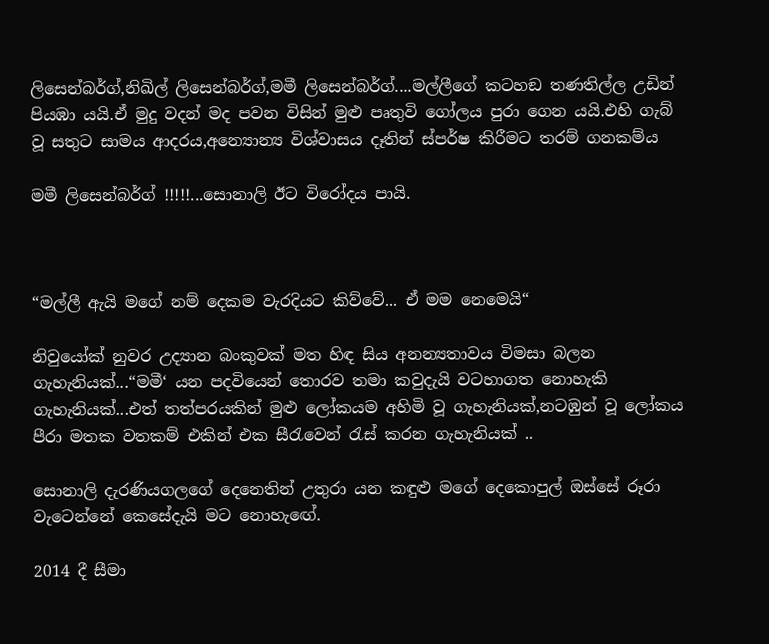ලිසෙන්බර්ග්,නිඛිල් ලිසෙන්බර්ග්,මමී ලිසෙන්බර්ග්....මල්ලීගේ කටහඞ තණතිල්ල උඩින් පියඹා යයි.ඒ මුදු වදන් මද පවන විසින් මුළු පෘතුවි ගෝලය පුරා ගෙන යයි.එහි ගැබ් වූ සතුට සාමය ආදරය,අන්‍යොන්‍ය විශ්වාසය දෑතින් ස්පර්ෂ කිරීමට තරම් ගනකම්ය

මමී ලිසෙන්බර්ග් !!!!!...සොනාලි ඊට විරෝදය පායි.



“මල්ලී ඇයි ම‍ගේ නම් දෙකම වැරදියට කිව්වේ... ඒ මම නෙමෙයි“

නිවුයෝක් නුවර උද්‍යාන බංකුවක් මත හිඳ සිය අනන්‍යතාවය විමසා බලන ගැහැනියක්...“මමී‘ යන පදවියෙන් තොරව තමා කවුදැයි වටහාගත නොහැකි ගැහැනියක්...එත් තත්පරයකින් මුළු ලෝකයම අහිමි වූ ගැහැනියක්,නටඹුන් වූ ලෝකය පීරා මතක වතකම් එකින් එක සීරැවෙන් රැස් කරන ගැහැනියක් ..

සොනාලි දැරණියගලගේ දෙනෙතින් උතුරා යන කඳුළු මගේ දෙකොපුල් ඔස්සේ රූරා වැටෙන්නේ කෙසේදැයි මට නොහැඟේ.

2014 දී සීමා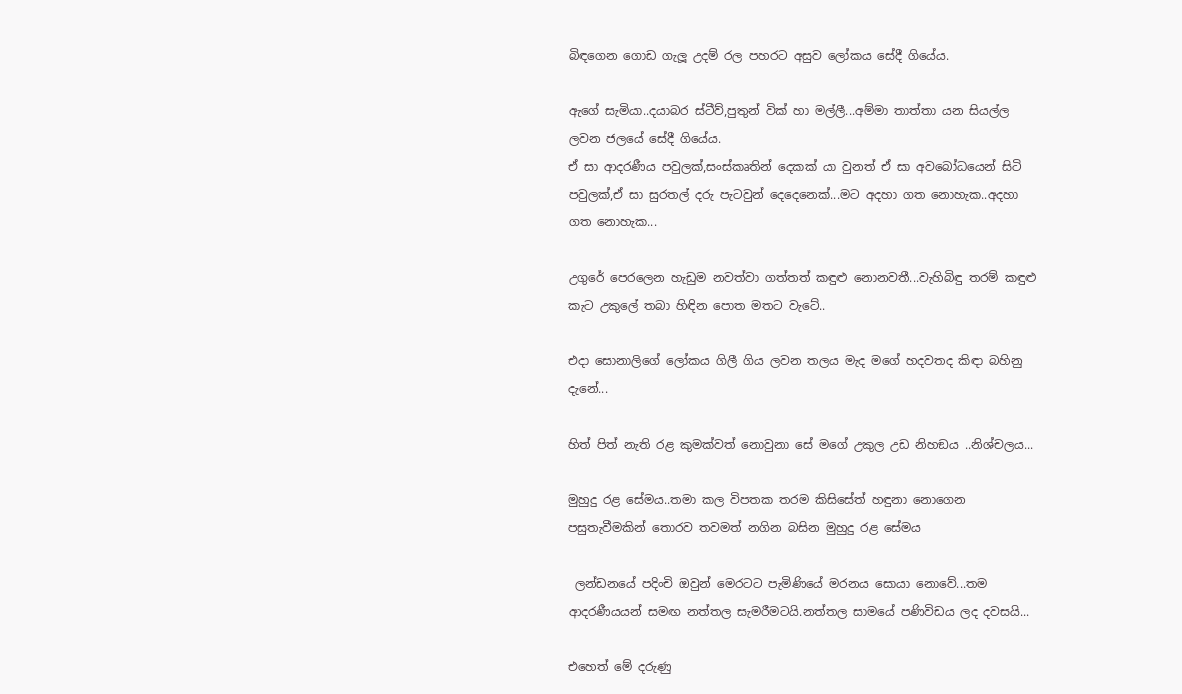බිඳගෙන ගොඩ ගැලූ උදම් රල පහරට අසුව ලෝකය සේදී ගියේය.

ඇගේ සැමියා..දයාබර ස්ටීව්,පුතුන් වික් හා මල්ලී...අම්මා තාත්තා යන සියල්ල ලවන ජල‍යේ සේදී ගියේය.
ඒ සා ආදරණීය පවුලක්,සංස්කෘතින් දෙකක් යා වුනත් ඒ සා අවබෝධයෙන් සිටි පවුලක්,ඒ සා සුරතල් දරු පැටවුන් දෙදෙනෙක්...මට අදහා ගත නොහැක..අදහා ගත නොහැක...

උගුරේ පෙරලෙන හැඩුම නවත්වා ගත්තත් කඳුළු නොනවතී...වැහිබිඳු තරම් කඳුළු කැට උකුලේ තබා හිඳින පොත මතට වැටේ..

එදා සොනාලිගේ ලෝකය ගිලී ගිය ලවන තලය මැද මගේ හදවතද කිඳා බහිනු දැනේ...

හිත් පිත් නැති රළ කුමක්වත් නොවුනා සේ මගේ උකුල උඩ නිහඞය ..නිශ්චලය...

මුහුදු රළ සේමය..තමා කල විපතක තරම කිසිසේත් හඳුනා නොගෙන පසුතැවීමකින් තොරව තවමත් නගින බසින මුහුදු රළ සේමය

 ලන්ඩනයේ පදිංචි ඔවුන් මෙරටට පැමිණියේ මරනය සොයා නොවේ...තම ආදරණීයයන් සමඟ නත්තල සැමරීමටයි.නත්තල සාමයේ පණිවිඩය ලද දවසයි...

එහෙත් මේ දරුණු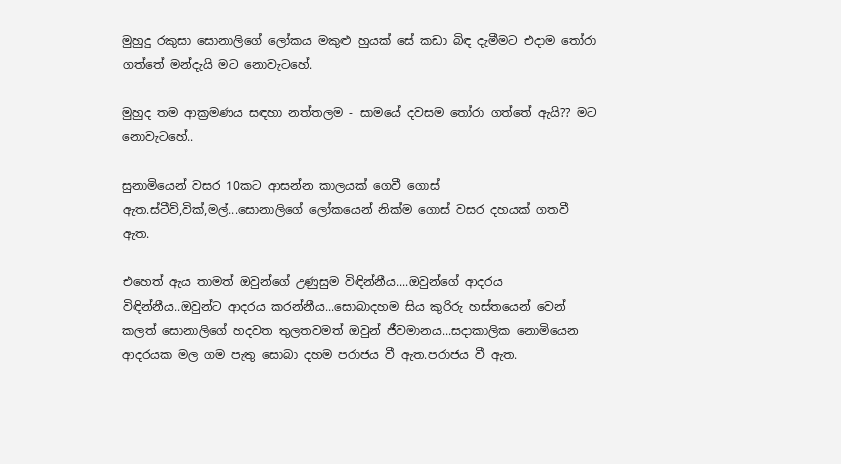මුහුදු රකුසා සොනාලිගේ ලෝකය මකුළු හුයක් සේ කඩා බිඳ දැමීමට එදාම තෝරා ගත්තේ මන්දැයි මට නොවැටහේ.

මුහුද තම ආක්‍රමණය සඳහා නත්තලම - සාමයේ දවසම තෝරා ගත්තේ ඇයි?? මට නොවැටහේ..

සුනාමියෙන් වසර 10කට ආසන්න කාලයක් ගෙවී ගොස් ඇත.ස්ටීව්,වික්,මල්...සොනාලිගේ ලෝකයෙන් නික්ම ගොස් වසර දහයක් ගතවී ඇත.

එහෙත් ඇය තාමත් ඔවුන්ගේ උණුසුම විඳින්නීය....ඔවුන්ගේ ආදරය විඳින්නීය..ඔවුන්ට ආදරය කරන්නීය...සොබාදහම සිය කුරිරු හස්තයෙන් වෙන් කලත් සොනාලිගේ හදවත තුලතවමත් ඔවුන් ජීවමානය...සදාකාලික නොමියෙන ආදරයක මල ගම පැතු සොබා දහම පරාජය වී ඇත.පරාජය වී ඇත.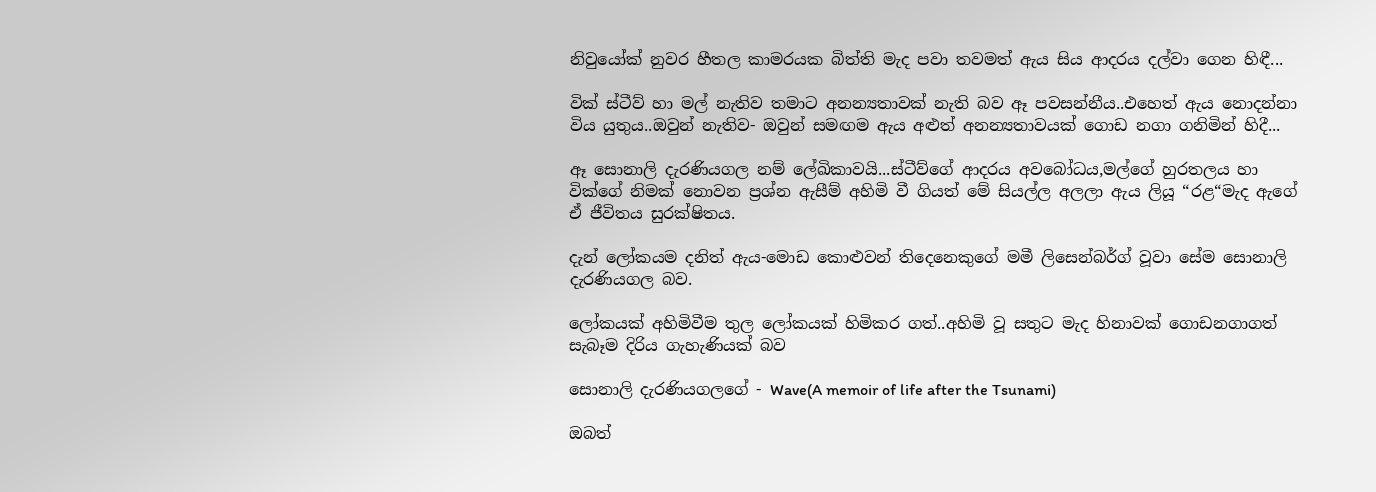නිවුයෝක් නුවර හීතල කාමරයක බිත්ති මැද පවා තවමත් ඇය සිය ආදරය දල්වා ගෙන හිඳී...

වික් ස්ටීව් හා මල් නැතිව තමාට අනන්‍යතාවක් නැති බව ඈ පවසන්නීය..එහෙත් ඇය නොදන්නා විය යුතුය..ඔවුන් නැතිව- ඔවුන් සමඟම ඇය අළුත් අනන්‍යතාවයක් ගොඩ නගා ගනිමින් හිදී...

ඈ සොනාලි දැරණියගල නම් ලේඛිකාවයි...ස්ටීව්ගේ ආදරය අවබෝධය,මල්ගේ හුරතලය හා වික්ගේ නිමක් නොවන ප්‍රශ්න ඇසීම් අහිමි වී ගියත් මේ සියල්ල අලලා ඇය ලියූ “රළ“මැද ඇගේ ඒ ජීවිතය සුරක්ෂිතය.

දැන් ලෝකයම දනිත් ඇය-මොඩ කොළුවන් තිදෙනෙකුගේ මමී ලිසෙන්බර්ග් වූවා සේම සොනාලි දැරණියගල බව.

ලෝකයක් අහිමිවීම තුල ලෝකයක් හිමිකර ගත්..අහිමි වූ සතුට මැද හිනාවක් ගොඩනගාගත් සැබෑම දිරිය ගැහැණියක් බව

සොනාලි දැරණියගලගේ - Wave(A memoir of life after the Tsunami)

ඔබත්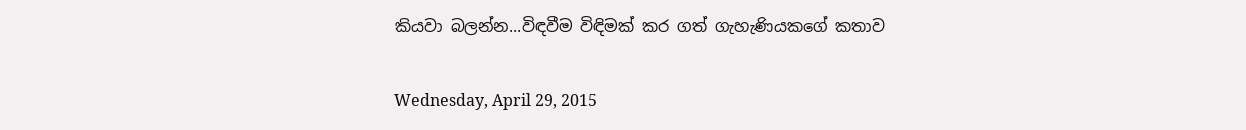කියවා බලන්න...විඳවීම විඳිමක් කර ගත් ගැහැණියකගේ කතාව

Wednesday, April 29, 2015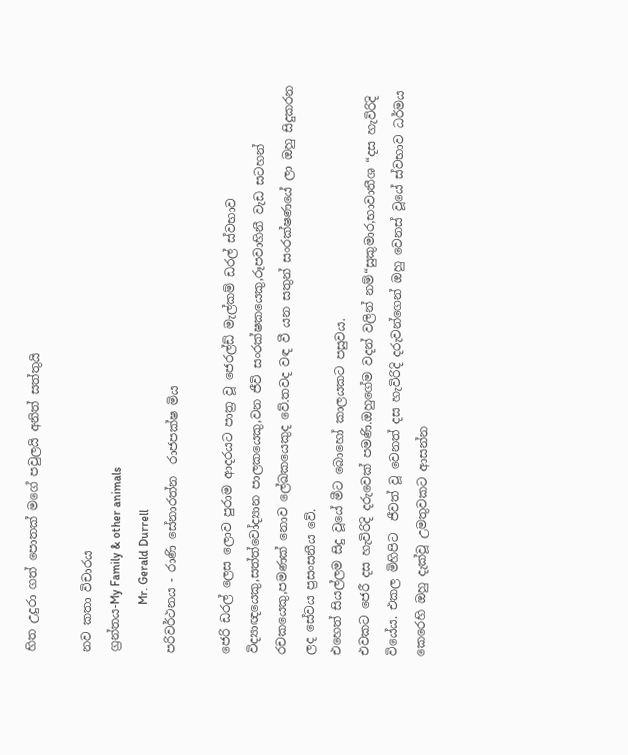හිත උදුරා ගත් පොතක් මගේ පවුලයි අනිත් සත්තුයි

නව කතා විචාරය
ග්‍රන්තය-My Family & other animals
                Mr. Gerald Durrell
පරිවර්ථනය - රාණි සේනාරත්න  රාජපක්ෂ මිය

ජෙරි ඩරල් ලෙස ලොව පුරාම ආදරයට පාත්‍ර වූ ජෙරල්ඩ් මැල්කම් ඩරල් ස්වභාව විද්‍යාඥයෙකු,සත්ත්වෝද්‍යාන පාලකයෙකු,වන ජීවි සංරක්ෂකයෙකු,රූපවාහිනී වැඩ සටහන් රචකයෙකු,පමණක් නොව ලේඛකයෙකුද වේ.තවද වඳ වී යන සතුන් සංරක්ෂණයේ ලා ඔහු සිදුකරන ලද සේවය ප්‍රසංසනීය වේ.
එහෙත් සියල්ලම සිදු වූයේ මීට බොහෝ කාලයකට පසුවය.
එවකට ජෙරී දස හැවිරිදි දරුවෙක් පමණි.ඔහුගේම වදන් වලින් නම්“සුකුමාර,භාවාතීශ “දස හැවිරිදි වියේය. එකල මිහිපිට  ජීවත් වූ වෙනත් දස හැවිරිදි දරුවන්ගෙන් ඔහු වෙනස් වූයේ ස්වභාව ධර්මය කෙරෙහි ඔහු දැක්වූ උමතුවකට ආසන්න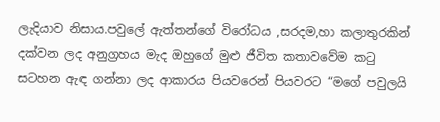ලැදියාව නිසාය.පවුලේ ඇත්තන්ගේ විරෝධය ,සරදම,හා කලාතුරකින් දක්වන ලද අනුග්‍රහය මැද ඔහුගේ මුළු ජීවිත කතාවවේම කටු සටහන ඇඳ ගන්නා ලද ආකාරය පියවරෙන් පියවරට “මගේ පවුලයි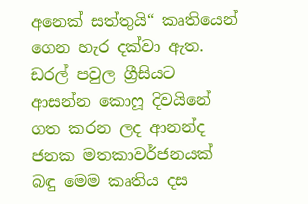අනෙක් සත්තුයි“ කෘතියෙන් ගෙන හැර දක්වා ඇත.
ඩරල් පවුල ග්‍රීසියට ආසන්න කොෆූ දිවයිනේ ගත කරන ලද ආනන්ද ජනක මතකාවර්ජනයක් බඳු මෙම කෘතිය දස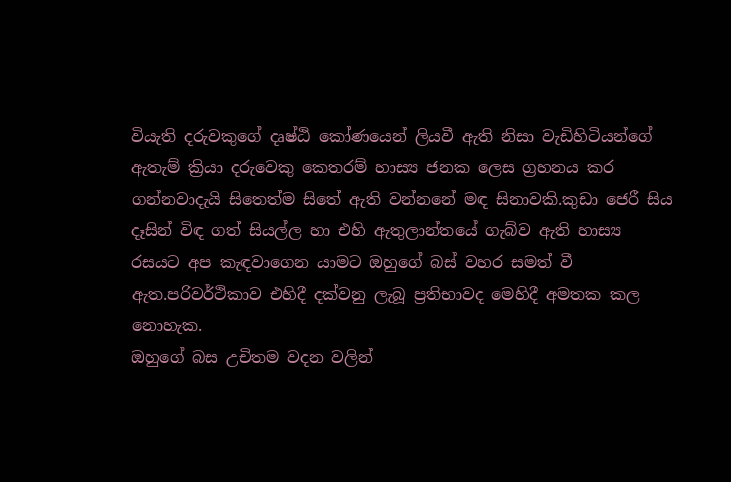වියැති දරුවකුගේ දෘෂ්ඨි කෝණයෙන් ලියවී ඇති නිසා වැඩිහිටියන්ගේ ඇතැම් ක්‍රියා දරුවෙකු කෙතරම් හාස්‍ය ජනක ලෙස ග්‍රහනය කර ගන්නවාදැයි සිතෙත්ම සිතේ ඇති වන්නනේ මඳ සිනාවකි.කුඩා ජෙරී සිය දෑසින් විඳ ගත් සියල්ල හා එහි ඇතුලාන්තයේ ගැබ්ව ඇති හාස්‍ය රසයට අප කැඳවාගෙන යාමට ඔහුගේ බස් වහර සමත් වී ඇත.පරිවර්ථිකාව එහිදී දක්වනු ලැබූ ප්‍රතිභාවද මෙහිදී අමතක කල නොහැක.
ඔහුගේ බස උචිතම වදන වලින්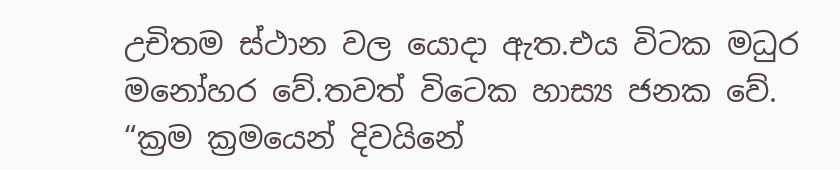උචිතම ස්ථාන වල යොදා ඇත.එය විටක මධුර මනෝහර වේ.තවත් විටෙක හාස්‍ය ජනක වේ.
“ක්‍රම ක්‍රමයෙන් දිවයිනේ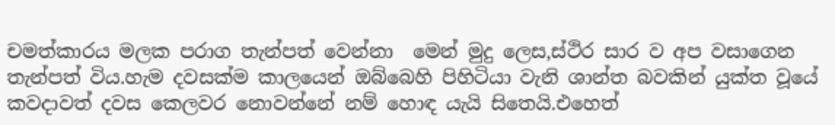චමත්කාරය මලක පරාග තැන්පත් වෙන්නා  මෙන් මුදු ලෙස,ස්ථිර සාර ව අප වසාගෙන තැන්පත් විය.හැම දවසක්ම කාලයෙන් ඔබ්බෙහි පිහිටියා වැනි ශාන්ත බවකින් යුක්ත වූයේ කවදාවත් දවස කෙලවර නොවන්නේ නම් හොඳ යැයි සිතෙයි.එහෙත්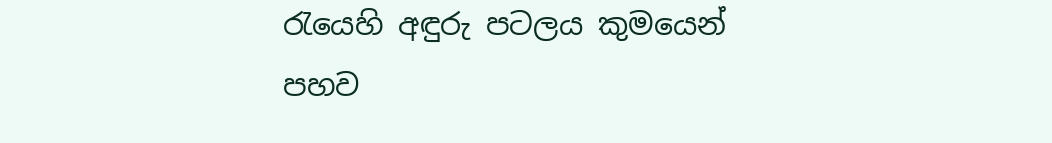රැයෙහි අඳුරු පටලය කුමයෙන් පහව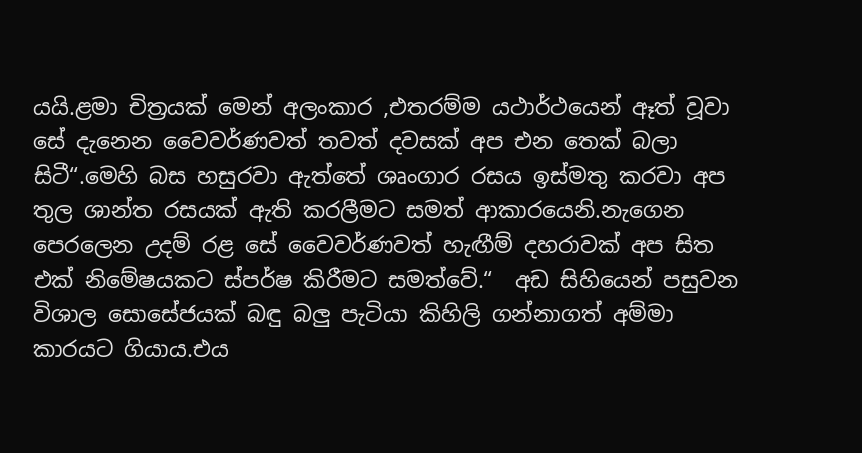යයි.ළමා චිත්‍රයක් මෙන් අලංකාර ,එතරම්ම යථාර්ථයෙන් ඈත් වූවා සේ දැනෙන වෛවර්ණවත් තවත් දවසක් අප එන තෙක් බලා සිටී“.මෙහි බස හසුරවා ඇත්තේ ශෘංගාර රසය ඉස්මතු කරවා අප තුල ශාන්ත රසයක් ඇති කරලීමට සමත් ආකාරයෙනි.නැගෙන පෙරලෙන උදම් රළ සේ වෛවර්ණවත් හැඟීම් දහරාවක් අප සිත එක් නිමේෂයකට ස්පර්ෂ කිරීමට සමත්වේ.“  අඩ සිහියෙන් පසුවන විශාල සොසේජයක් බඳු බලු පැටියා කිහිලි ගන්නාගත් අම්මා කාරයට ගියාය.එය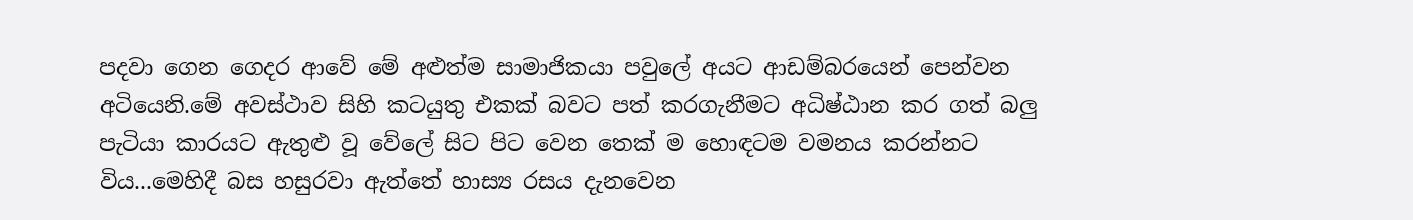පදවා ගෙන ගෙදර ආවේ මේ අළුත්ම සාමාජිකයා පවුලේ අයට ආඩම්බරයෙන් පෙන්වන අටියෙනි.මේ අවස්ථාව සිහි කටයුතු එකක් බවට පත් කරගැනීමට අධිෂ්ඨාන කර ගත් බලු පැටියා කාරයට ඇතුළු වූ වේලේ සිට පිට වෙන තෙක් ම හොඳටම වමනය කරන්නට විය...මෙහිදී බස හසුරවා ඇත්තේ හාස්‍ය රසය දැනවෙන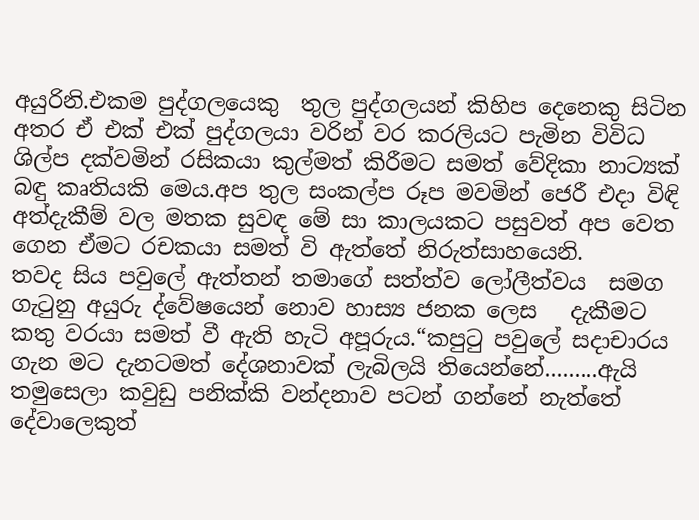අයුරිනි.එකම පුද්ගලයෙකු  තුල පුද්ගලයන් කිහිප දෙනෙකු සිටින අතර ඒ එක් එක් පුද්ගලයා වරින් වර කරලියට පැමින විවිධ ශිල්ප දක්වමින් රසිකයා කුල්මත් කිරීමට සමත් වේදිකා නාට්‍යක් බඳු කෘතියකි මෙය.අප තුල සංකල්ප රූප මවමින් ජෙරී එදා විඳි අත්දැකීම් වල මතක සුවඳ මේ සා කාලයකට පසුවත් අප වෙත ගෙන ඒමට රචකයා සමත් වි ඇත්තේ නිරුත්සාහයෙනි.
තවද සිය පවුලේ ඇත්තන් තමාගේ සත්ත්ව ලෝලීත්වය  සමග ගැටුනු අයුරු ද්වේෂයෙන් නොව හාස්‍ය ජනක ලෙස   දැකීමට කතු වරයා සමත් වී ඇති හැටි අපූරුය.“කපුටු පවුලේ සදාචාරය ගැන මට දැනටමත් දේශනාවක් ලැබිලයි තියෙන්නේ.........ඇයි තමුසෙලා කවුඩු පනික්කි වන්දනාව පටන් ගන්නේ නැත්තේ දේවාලෙකුත්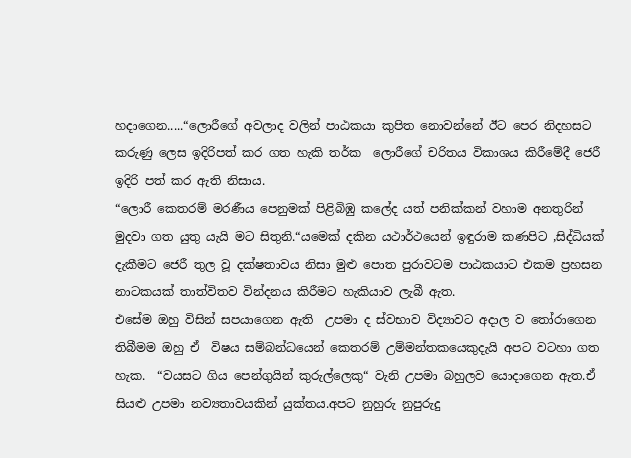හදාගෙන.....“ලොරීගේ අවලාද වලින් පාඨකයා කුපිත නොවන්නේ ඊට පෙර නිදහසට කරුණු ලෙස ඉදිරිපත් කර ගත හැකි තර්ක  ලොරීගේ චරිතය විකාශය කිරීමේදී ජෙරී ඉදිරි පත් කර ඇති නිසාය.
“ලොරී කෙතරම් මරණීය පෙනුමක් පිළිබිඹු කලේද යත් පනික්කන් වහාම අනතුරින් මුදවා ගත යුතු යැයි මට සිතුනි.“යමෙක් දකින යථාර්ථයෙන් ඉඳුරාම කණපිට ,සිද්ධියක් දැකීමට ජෙරී තුල වූ දක්ෂතාවය නිසා මුළු පොත පුරාවටම පාඨකයාට එකම ප්‍රහසන නාටකයක් තාත්විතව වින්දනය කිරීමට හැකියාව ලැබී ඇත.
එසේම ඔහු විසින් සපයාගෙන ඇති  උපමා ද ස්වභාව විද්‍යාවට අදාල ව තෝරාගෙන තිබීමම ඔහු ඒ  විෂය සම්බන්ධයෙන් කෙතරම් උම්මන්තකයෙකුදැයි අපට වටහා ගත හැක.  “වයසට ගිය පෙන්ගුයින් කුරුල්ලෙකු“ වැනි උපමා බහුලව යොදාගෙන ඇත.ඒ සියළු උපමා නව්‍යතාවයකින් යුක්තය.අපට නුහුරු නුපුරුදු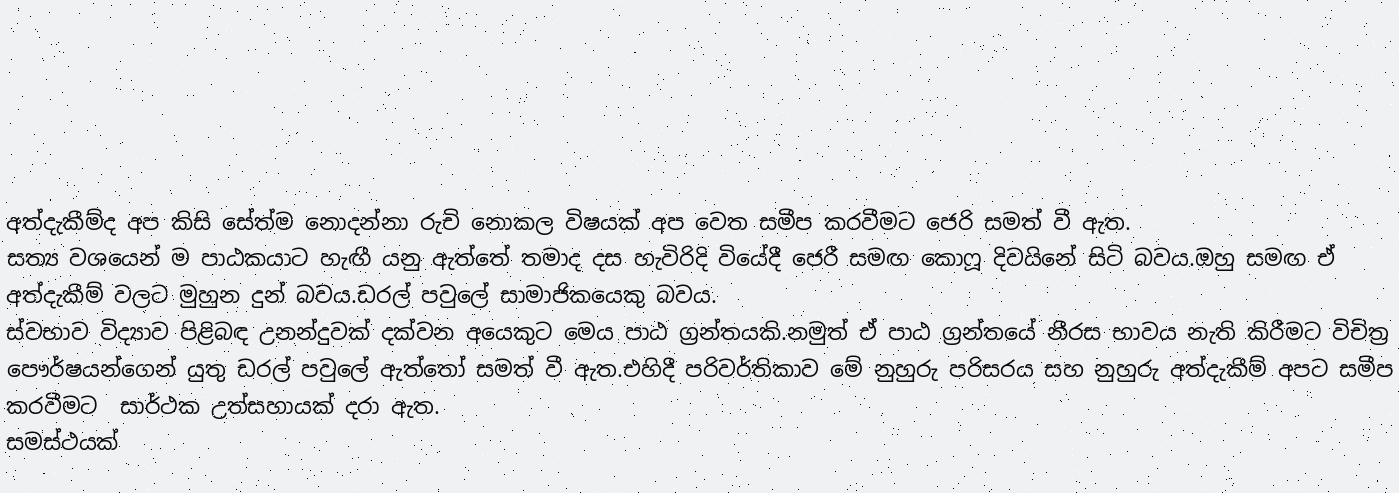අත්දැකීම්ද අප කිසි සේත්ම නොදන්නා රුචි නොකල විෂයක් අප වෙත සමීප කරවීමට ජෙරි සමත් වී ඇත.
සත්‍ය වශයෙන් ම පාඨකයාට හැඟී යනු ඇත්තේ තමාද දස හැවිරිදි වියේදී ජෙරී සමඟ කොෆූ දිවයිනේ සිටි බවය.ඔහු සමඟ ඒ අත්දැකීම් වලට මුහුන දුන් බවය.ඩරල් පවුලේ සාමාජිකයෙකු බවය.
ස්වභාව විද්‍යාව පිළිබඳ උනන්දුවක් දක්වන අයෙකුට මෙය පාඨ ග්‍රන්තයකි.නමුත් ඒ පාඨ ග්‍රන්තයේ නීරස භාවය නැති කිරීමට විචිත්‍ර පෞර්ෂයන්ගෙන් යුතු ඩරල් පවුලේ ඇත්තෝ සමත් වී ඇත.එහිදී පරිවර්තිකාව මේ නුහුරු පරිසරය සහ නුහුරු අත්දැකීම් අපට සමීප කරවීමට  සාර්ථක උත්සහායක් දරා ඇත.
සමස්ථයක්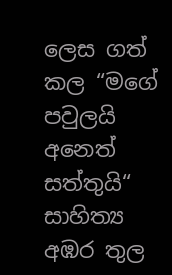ලෙස ගත් කල “මගේ පවුලයි අනෙත් සත්තුයි“ සාහිත්‍ය අඹර තුල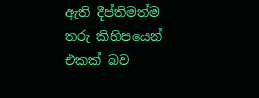ඇති දීප්තිමත්ම තරු කිහිපයෙන් එකක් බව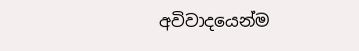අවිවාදයෙන්ම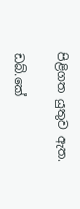පිළිගත යුතුව ඇත.

ඩබ්.කේ